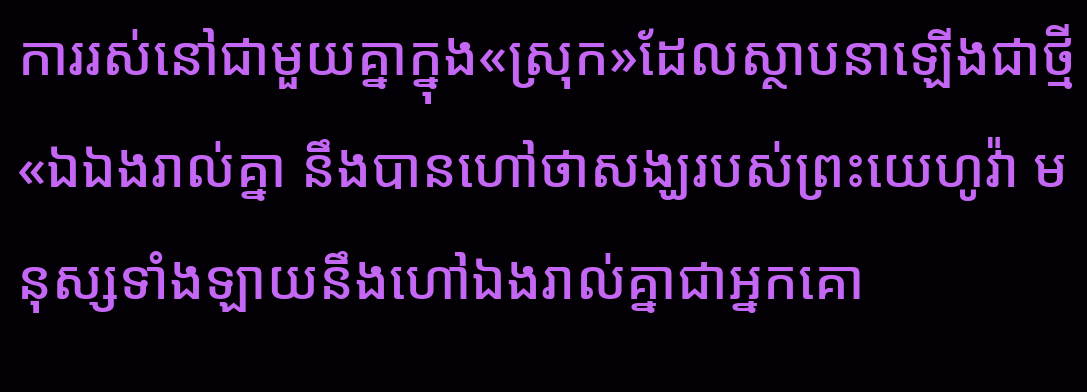ការរស់នៅជាមួយគ្នាក្នុង«ស្រុក»ដែលស្ថាបនាឡើងជាថ្មី
«ឯឯងរាល់គ្នា នឹងបានហៅថាសង្ឃរបស់ព្រះយេហូវ៉ា មនុស្សទាំងឡាយនឹងហៅឯងរាល់គ្នាជាអ្នកគោ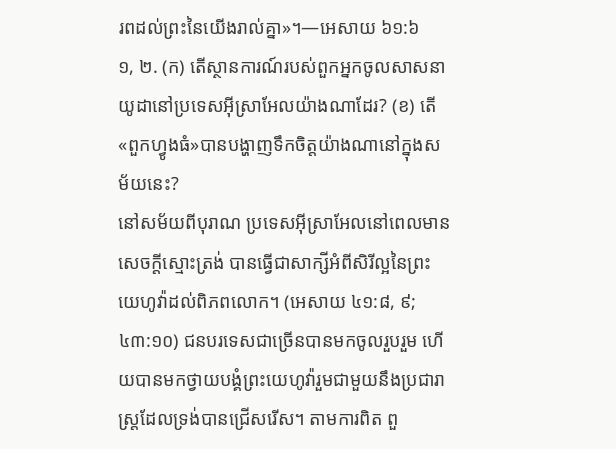រពដល់ព្រះនៃយើងរាល់គ្នា»។—អេសាយ ៦១:៦
១, ២. (ក) តើស្ថានការណ៍របស់ពួកអ្នកចូលសាសនាយូដានៅប្រទេសអ៊ីស្រាអែលយ៉ាងណាដែរ? (ខ) តើ«ពួកហ្វូងធំ»បានបង្ហាញទឹកចិត្តយ៉ាងណានៅក្នុងសម័យនេះ?
នៅសម័យពីបុរាណ ប្រទេសអ៊ីស្រាអែលនៅពេលមានសេចក្ដីស្មោះត្រង់ បានធ្វើជាសាក្សីអំពីសិរីល្អនៃព្រះយេហូវ៉ាដល់ពិភពលោក។ (អេសាយ ៤១:៨, ៩; ៤៣:១០) ជនបរទេសជាច្រើនបានមកចូលរួបរួម ហើយបានមកថ្វាយបង្គំព្រះយេហូវ៉ារួមជាមួយនឹងប្រជារាស្ត្រដែលទ្រង់បានជ្រើសរើស។ តាមការពិត ពួ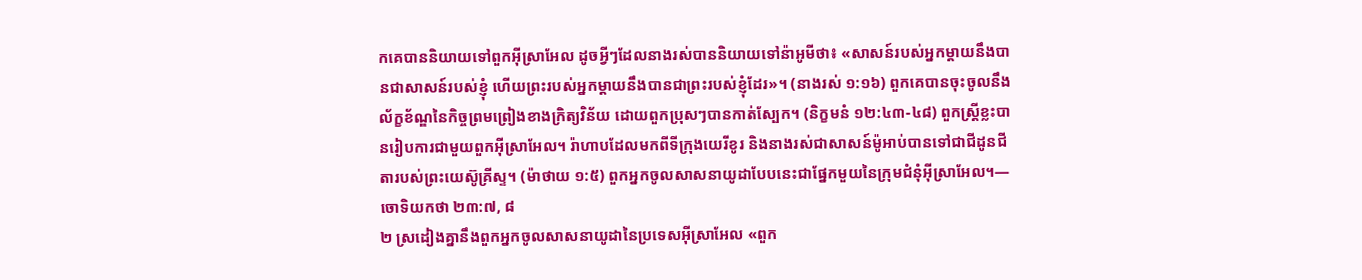កគេបាននិយាយទៅពួកអ៊ីស្រាអែល ដូចអ្វីៗដែលនាងរស់បាននិយាយទៅន៉ាអូមីថា៖ «សាសន៍របស់អ្នកម្ដាយនឹងបានជាសាសន៍របស់ខ្ញុំ ហើយព្រះរបស់អ្នកម្ដាយនឹងបានជាព្រះរបស់ខ្ញុំដែរ»។ (នាងរស់ ១:១៦) ពួកគេបានចុះចូលនឹងល័ក្ខខ័ណ្ឌនៃកិច្ចព្រមព្រៀងខាងក្រិត្យវិន័យ ដោយពួកប្រុសៗបានកាត់ស្បែក។ (និក្ខមនំ ១២:៤៣-៤៨) ពួកស្ត្រីខ្លះបានរៀបការជាមួយពួកអ៊ីស្រាអែល។ រ៉ាហាបដែលមកពីទីក្រុងយេរីខូរ និងនាងរស់ជាសាសន៍ម៉ូអាប់បានទៅជាជីដូនជីតារបស់ព្រះយេស៊ូគ្រីស្ទ។ (ម៉ាថាយ ១:៥) ពួកអ្នកចូលសាសនាយូដាបែបនេះជាផ្នែកមួយនៃក្រុមជំនុំអ៊ីស្រាអែល។—ចោទិយកថា ២៣:៧, ៨
២ ស្រដៀងគ្នានឹងពួកអ្នកចូលសាសនាយូដានៃប្រទេសអ៊ីស្រាអែល «ពួក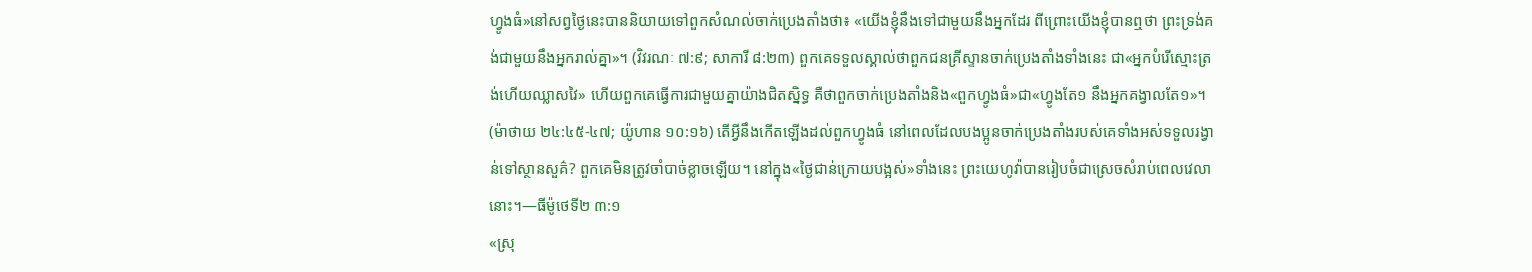ហ្វូងធំ»នៅសព្វថ្ងៃនេះបាននិយាយទៅពួកសំណល់ចាក់ប្រេងតាំងថា៖ «យើងខ្ញុំនឹងទៅជាមួយនឹងអ្នកដែរ ពីព្រោះយើងខ្ញុំបានឮថា ព្រះទ្រង់គង់ជាមួយនឹងអ្នករាល់គ្នា»។ (វិវរណៈ ៧:៩; សាការី ៨:២៣) ពួកគេទទួលស្គាល់ថាពួកជនគ្រីស្ទានចាក់ប្រេងតាំងទាំងនេះ ជា«អ្នកបំរើស្មោះត្រង់ហើយឈ្លាសវៃ» ហើយពួកគេធ្វើការជាមួយគ្នាយ៉ាងជិតស្និទ្ធ គឺថាពួកចាក់ប្រេងតាំងនិង«ពួកហ្វូងធំ»ជា«ហ្វូងតែ១ នឹងអ្នកគង្វាលតែ១»។ (ម៉ាថាយ ២៤:៤៥-៤៧; យ៉ូហាន ១០:១៦) តើអ្វីនឹងកើតឡើងដល់ពួកហ្វូងធំ នៅពេលដែលបងប្អូនចាក់ប្រេងតាំងរបស់គេទាំងអស់ទទួលរង្វាន់ទៅស្ថានសួគ៌? ពួកគេមិនត្រូវចាំបាច់ខ្លាចឡើយ។ នៅក្នុង«ថ្ងៃជាន់ក្រោយបង្អស់»ទាំងនេះ ព្រះយេហូវ៉ាបានរៀបចំជាស្រេចសំរាប់ពេលវេលានោះ។—ធីម៉ូថេទី២ ៣:១
«ស្រុ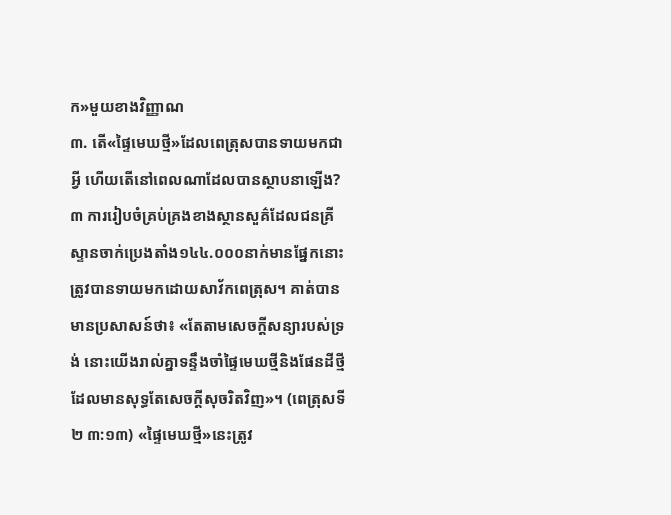ក»មួយខាងវិញ្ញាណ
៣. តើ«ផ្ទៃមេឃថ្មី»ដែលពេត្រុសបានទាយមកជាអ្វី ហើយតើនៅពេលណាដែលបានស្ថាបនាឡើង?
៣ ការរៀបចំគ្រប់គ្រងខាងស្ថានសួគ៌ដែលជនគ្រីស្ទានចាក់ប្រេងតាំង១៤៤.០០០នាក់មានផ្នែកនោះ ត្រូវបានទាយមកដោយសាវ័កពេត្រុស។ គាត់បានមានប្រសាសន៍ថា៖ «តែតាមសេចក្ដីសន្យារបស់ទ្រង់ នោះយើងរាល់គ្នាទន្ទឹងចាំផ្ទៃមេឃថ្មីនិងផែនដីថ្មី ដែលមានសុទ្ធតែសេចក្ដីសុចរិតវិញ»។ (ពេត្រុសទី២ ៣:១៣) «ផ្ទៃមេឃថ្មី»នេះត្រូវ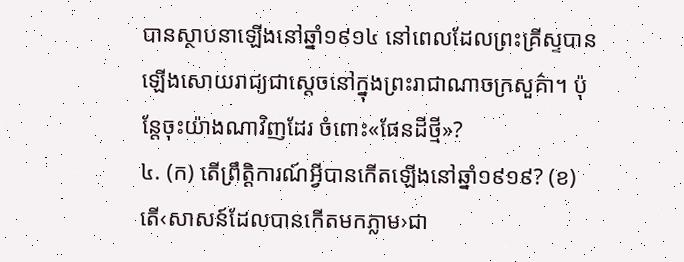បានស្ថាបនាឡើងនៅឆ្នាំ១៩១៤ នៅពេលដែលព្រះគ្រីស្ទបានឡើងសោយរាជ្យជាស្តេចនៅក្នុងព្រះរាជាណាចក្រសួគ៌ា។ ប៉ុន្តែចុះយ៉ាងណាវិញដែរ ចំពោះ«ផែនដីថ្មី»?
៤. (ក) តើព្រឹត្ដិការណ៍អ្វីបានកើតឡើងនៅឆ្នាំ១៩១៩? (ខ) តើ‹សាសន៍ដែលបានកើតមកភ្លាម›ជា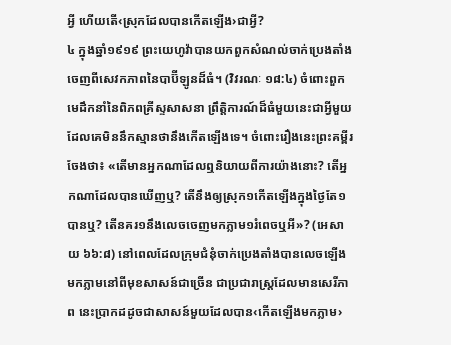អ្វី ហើយតើ‹ស្រុកដែលបានកើតឡើង›ជាអ្វី?
៤ ក្នុងឆ្នាំ១៩១៩ ព្រះយេហូវ៉ាបានយកពួកសំណល់ចាក់ប្រេងតាំងចេញពីសេវកភាពនៃបាប៊ីឡូនដ៏ធំ។ (វិវរណៈ ១៨:៤) ចំពោះពួកមេដឹកនាំនៃពិភពគ្រីស្ទសាសនា ព្រឹត្ដិការណ៍ដ៏ធំមួយនេះជាអ្វីមួយដែលគេមិននឹកស្មានថានឹងកើតឡើងទេ។ ចំពោះរឿងនេះព្រះគម្ពីរចែងថា៖ «តើមានអ្នកណាដែលឮនិយាយពីការយ៉ាងនោះ? តើអ្នកណាដែលបានឃើញឬ? តើនឹងឲ្យស្រុក១កើតឡើងក្នុងថ្ងៃតែ១បានឬ? តើនគរ១នឹងលេចចេញមកភ្លាម១រំពេចឬអី»? (អេសាយ ៦៦:៨) នៅពេលដែលក្រុមជំនុំចាក់ប្រេងតាំងបានលេចឡើងមកភ្លាមនៅពីមុខសាសន៍ជាច្រើន ជាប្រជារាស្ត្រដែលមានសេរីភាព នេះប្រាកដដូចជាសាសន៍មួយដែលបាន‹កើតឡើងមកភ្លាម›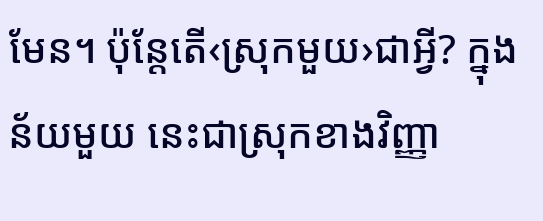មែន។ ប៉ុន្តែតើ‹ស្រុកមួយ›ជាអ្វី? ក្នុងន័យមួយ នេះជាស្រុកខាងវិញ្ញា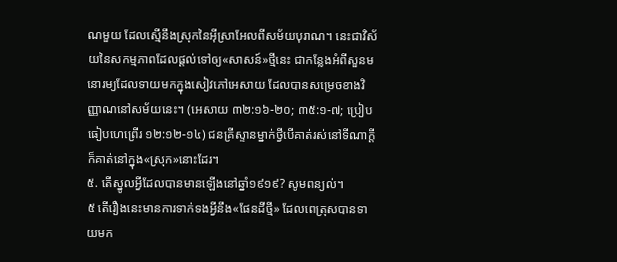ណមួយ ដែលស្មើនឹងស្រុកនៃអ៊ីស្រាអែលពីសម័យបុរាណ។ នេះជាវិស័យនៃសកម្មភាពដែលផ្ដល់ទៅឲ្យ«សាសន៍»ថ្មីនេះ ជាកន្លែងអំពីសួនមនោរម្យដែលទាយមកក្នុងសៀវភៅអេសាយ ដែលបានសម្រេចខាងវិញ្ញាណនៅសម័យនេះ។ (អេសាយ ៣២:១៦-២០; ៣៥:១-៧; ប្រៀបធៀបហេព្រើរ ១២:១២-១៤) ជនគ្រីស្ទានម្នាក់ថ្វីបើគាត់រស់នៅទីណាក្ដី ក៏គាត់នៅក្នុង«ស្រុក»នោះដែរ។
៥. តើស្នូលអ្វីដែលបានមានឡើងនៅឆ្នាំ១៩១៩? សូមពន្យល់។
៥ តើរឿងនេះមានការទាក់ទងអ្វីនឹង«ផែនដីថ្មី» ដែលពេត្រុសបានទាយមក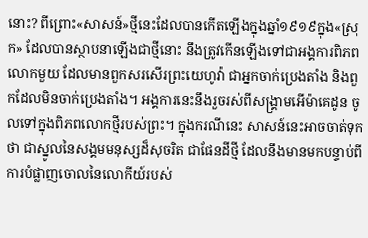នោះ? ពីព្រោះ«សាសន៍»ថ្មីនេះដែលបានកើតឡើងក្នុងឆ្នាំ១៩១៩ក្នុង«ស្រុក» ដែលបានស្ថាបនាឡើងជាថ្មីនោះ នឹងត្រូវកើនឡើងទៅជាអង្គការពិភពលោកមួយ ដែលមានពួកសរសើរព្រះយេហូវ៉ា ជាអ្នកចាក់ប្រេងតាំង និងពួកដែលមិនចាក់ប្រេងតាំង។ អង្គការនេះនឹងរួចរស់ពីសង្គ្រាមអើម៉ាគេដូន ចូលទៅក្នុងពិភពលោកថ្មីរបស់ព្រះ។ ក្នុងករណីនេះ សាសន៍នេះអាចចាត់ទុកថា ជាស្នូលនៃសង្គមមនុស្សដ៏សុចរិត ជាផែនដីថ្មី ដែលនឹងមានមកបន្ទាប់ពីការបំផ្លាញចោលនៃលោកីយ៍របស់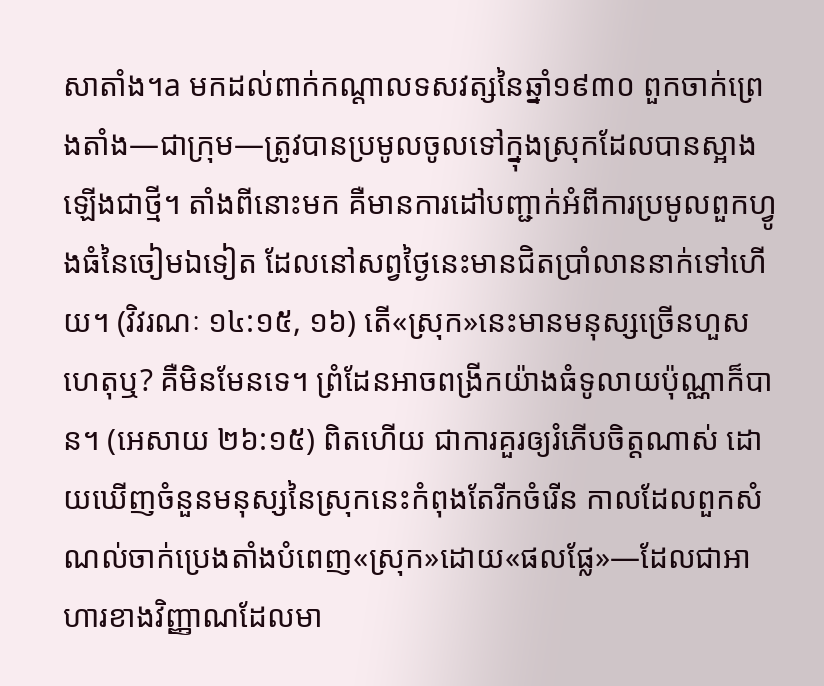សាតាំង។a មកដល់ពាក់កណ្ដាលទសវត្សនៃឆ្នាំ១៩៣០ ពួកចាក់ព្រេងតាំង—ជាក្រុម—ត្រូវបានប្រមូលចូលទៅក្នុងស្រុកដែលបានស្អាងឡើងជាថ្មី។ តាំងពីនោះមក គឺមានការដៅបញ្ជាក់អំពីការប្រមូលពួកហ្វូងធំនៃចៀមឯទៀត ដែលនៅសព្វថ្ងៃនេះមានជិតប្រាំលាននាក់ទៅហើយ។ (វិវរណៈ ១៤:១៥, ១៦) តើ«ស្រុក»នេះមានមនុស្សច្រើនហួសហេតុឬ? គឺមិនមែនទេ។ ព្រំដែនអាចពង្រីកយ៉ាងធំទូលាយប៉ុណ្ណាក៏បាន។ (អេសាយ ២៦:១៥) ពិតហើយ ជាការគួរឲ្យរំភើបចិត្តណាស់ ដោយឃើញចំនួនមនុស្សនៃស្រុកនេះកំពុងតែរីកចំរើន កាលដែលពួកសំណល់ចាក់ប្រេងតាំងបំពេញ«ស្រុក»ដោយ«ផលផ្លែ»—ដែលជាអាហារខាងវិញ្ញាណដែលមា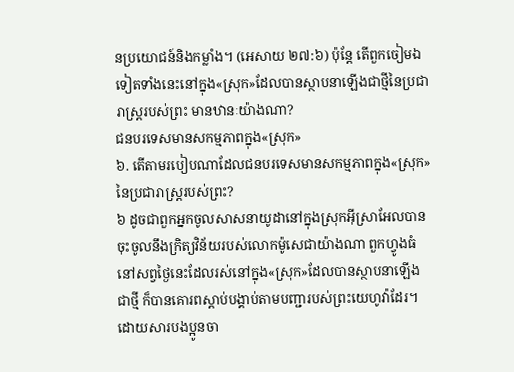នប្រយោជន៍និងកម្លាំង។ (អេសាយ ២៧:៦) ប៉ុន្តែ តើពួកចៀមឯទៀតទាំងនេះនៅក្នុង«ស្រុក»ដែលបានស្ថាបនាឡើងជាថ្មីនៃប្រជារាស្ត្ររបស់ព្រះ មានឋានៈយ៉ាងណា?
ជនបរទេសមានសកម្មភាពក្នុង«ស្រុក»
៦. តើតាមរបៀបណាដែលជនបរទេសមានសកម្មភាពក្នុង«ស្រុក»នៃប្រជារាស្ត្ររបស់ព្រះ?
៦ ដូចជាពួកអ្នកចូលសាសនាយូដានៅក្នុងស្រុកអ៊ីស្រាអែលបានចុះចូលនឹងក្រិត្យវិន័យរបស់លោកម៉ូសេជាយ៉ាងណា ពួកហ្វូងធំនៅសព្វថ្ងៃនេះដែលរស់នៅក្នុង«ស្រុក»ដែលបានស្ថាបនាឡើងជាថ្មី ក៏បានគោរពស្ដាប់បង្គាប់តាមបញ្ជារបស់ព្រះយេហូវ៉ាដែរ។ ដោយសារបងប្អូនចា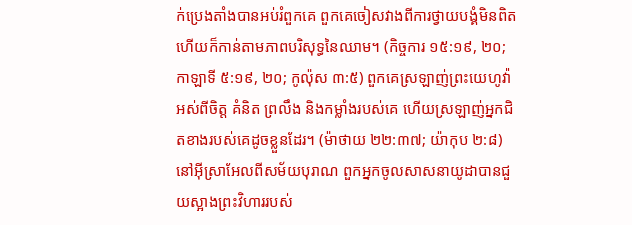ក់ប្រេងតាំងបានអប់រំពួកគេ ពួកគេចៀសវាងពីការថ្វាយបង្គំមិនពិត ហើយក៏កាន់តាមភាពបរិសុទ្ធនៃឈាម។ (កិច្ចការ ១៥:១៩, ២០; កាឡាទី ៥:១៩, ២០; កូល៉ុស ៣:៥) ពួកគេស្រឡាញ់ព្រះយេហូវ៉ាអស់ពីចិត្ត គំនិត ព្រលឹង និងកម្លាំងរបស់គេ ហើយស្រឡាញ់អ្នកជិតខាងរបស់គេដូចខ្លួនដែរ។ (ម៉ាថាយ ២២:៣៧; យ៉ាកុប ២:៨) នៅអ៊ីស្រាអែលពីសម័យបុរាណ ពួកអ្នកចូលសាសនាយូដាបានជួយស្អាងព្រះវិហាររបស់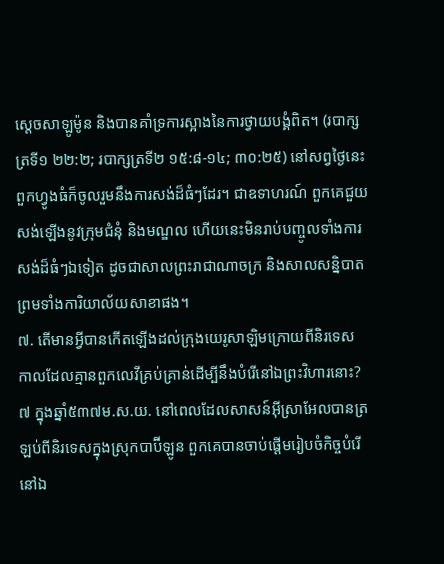ស្តេចសាឡូម៉ូន និងបានគាំទ្រការស្អាងនៃការថ្វាយបង្គំពិត។ (របាក្សត្រទី១ ២២:២; របាក្សត្រទី២ ១៥:៨-១៤; ៣០:២៥) នៅសព្វថ្ងៃនេះ ពួកហ្វូងធំក៏ចូលរួមនឹងការសង់ដ៏ធំៗដែរ។ ជាឧទាហរណ៍ ពួកគេជួយសង់ឡើងនូវក្រុមជំនុំ និងមណ្ឌល ហើយនេះមិនរាប់បញ្ចូលទាំងការសង់ដ៏ធំៗឯទៀត ដូចជាសាលព្រះរាជាណាចក្រ និងសាលសន្និបាត ព្រមទាំងការិយាល័យសាខាផង។
៧. តើមានអ្វីបានកើតឡើងដល់ក្រុងយេរូសាឡិមក្រោយពីនិរទេស កាលដែលគ្មានពួកលេវីគ្រប់គ្រាន់ដើម្បីនឹងបំរើនៅឯព្រះវិហារនោះ?
៧ ក្នុងឆ្នាំ៥៣៧ម.ស.យ. នៅពេលដែលសាសន៍អ៊ីស្រាអែលបានត្រឡប់ពីនិរទេសក្នុងស្រុកបាប៊ីឡូន ពួកគេបានចាប់ផ្ដើមរៀបចំកិច្ចបំរើនៅឯ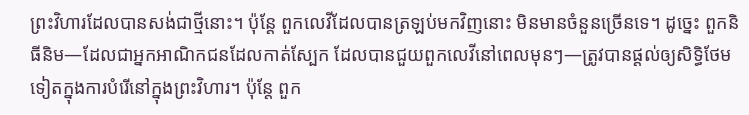ព្រះវិហារដែលបានសង់ជាថ្មីនោះ។ ប៉ុន្តែ ពួកលេវីដែលបានត្រឡប់មកវិញនោះ មិនមានចំនួនច្រើនទេ។ ដូច្នេះ ពួកនិធីនិម—ដែលជាអ្នកអាណិកជនដែលកាត់ស្បែក ដែលបានជួយពួកលេវីនៅពេលមុនៗ—ត្រូវបានផ្ដល់ឲ្យសិទ្ធិថែមទៀតក្នុងការបំរើនៅក្នុងព្រះវិហារ។ ប៉ុន្តែ ពួក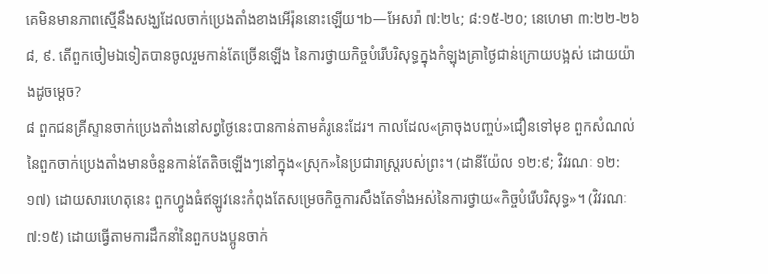គេមិនមានភាពស្មើនឹងសង្ឃដែលចាក់ប្រេងតាំងខាងអើរ៉ុននោះឡើយ។b—អែសរ៉ា ៧:២៤; ៨:១៥-២០; នេហេមា ៣:២២-២៦
៨, ៩. តើពួកចៀមឯទៀតបានចូលរួមកាន់តែច្រើនឡើង នៃការថ្វាយកិច្ចបំរើបរិសុទ្ធក្នុងកំឡុងគ្រាថ្ងៃជាន់ក្រោយបង្អស់ ដោយយ៉ាងដូចម្ដេច?
៨ ពួកជនគ្រីស្ទានចាក់ប្រេងតាំងនៅសព្វថ្ងៃនេះបានកាន់តាមគំរូនេះដែរ។ កាលដែល«គ្រាចុងបញ្ចប់»ជឿនទៅមុខ ពួកសំណល់នៃពួកចាក់ប្រេងតាំងមានចំនួនកាន់តែតិចឡើងៗនៅក្នុង«ស្រុក»នៃប្រជារាស្ត្ររបស់ព្រះ។ (ដានីយ៉ែល ១២:៩; វិវរណៈ ១២:១៧) ដោយសារហេតុនេះ ពួកហ្វូងធំឥឡូវនេះកំពុងតែសម្រេចកិច្ចការសឹងតែទាំងអស់នៃការថ្វាយ«កិច្ចបំរើបរិសុទ្ធ»។ (វិវរណៈ ៧:១៥) ដោយធ្វើតាមការដឹកនាំនៃពួកបងប្អូនចាក់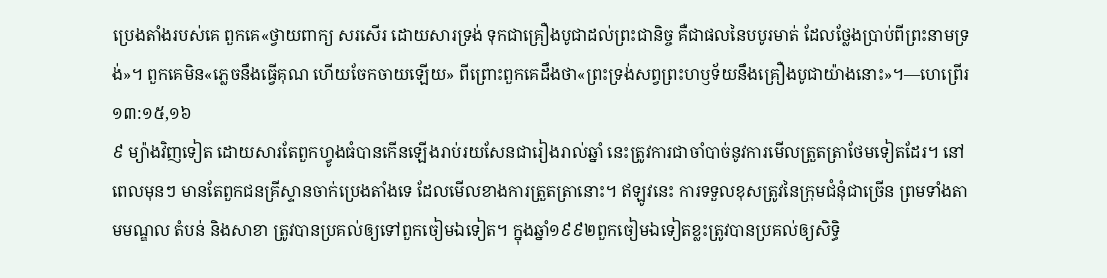ប្រេងតាំងរបស់គេ ពួកគេ«ថ្វាយពាក្យ សរសើរ ដោយសារទ្រង់ ទុកជាគ្រឿងបូជាដល់ព្រះជានិច្ច គឺជាផលនៃបបូរមាត់ ដែលថ្លែងប្រាប់ពីព្រះនាមទ្រង់»។ ពួកគេមិន«ភ្លេចនឹងធ្វើគុណ ហើយចែកចាយឡើយ» ពីព្រោះពួកគេដឹងថា«ព្រះទ្រង់សព្វព្រះហឫទ័យនឹងគ្រឿងបូជាយ៉ាងនោះ»។—ហេព្រើរ ១៣:១៥,១៦
៩ ម្យ៉ាងវិញទៀត ដោយសារតែពួកហ្វូងធំបានកើនឡើងរាប់រយសែនជារៀងរាល់ឆ្នាំ នេះត្រូវការជាចាំបាច់នូវការមើលត្រួតត្រាថែមទៀតដែរ។ នៅពេលមុនៗ មានតែពួកជនគ្រីស្ទានចាក់ប្រេងតាំងទេ ដែលមើលខាងការត្រួតត្រានោះ។ ឥឡូវនេះ ការទទួលខុសត្រូវនៃក្រុមជំនុំជាច្រើន ព្រមទាំងតាមមណ្ឌល តំបន់ និងសាខា ត្រូវបានប្រគល់ឲ្យទៅពួកចៀមឯទៀត។ ក្នុងឆ្នាំ១៩៩២ពួកចៀមឯទៀតខ្លះត្រូវបានប្រគល់ឲ្យសិទ្ធិ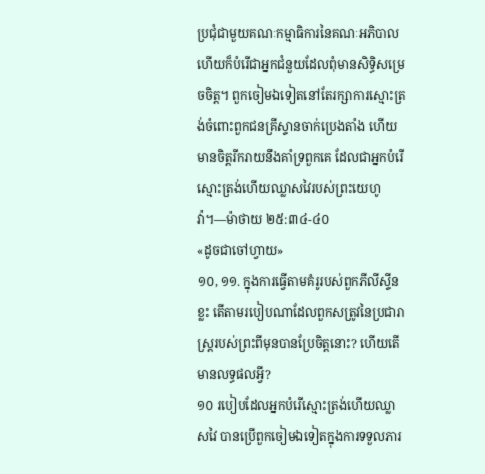ប្រជុំជាមួយគណៈកម្មាធិការនៃគណៈអភិបាល ហើយក៏បំរើជាអ្នកជំនួយដែលពុំមានសិទ្ធិសម្រេចចិត្ត។ ពួកចៀមឯទៀតនៅតែរក្សាការស្មោះត្រង់ចំពោះពួកជនគ្រីស្ទានចាក់ប្រេងតាំង ហើយមានចិត្តរីករាយនឹងគាំទ្រពួកគេ ដែលជាអ្នកបំរើស្មោះត្រង់ហើយឈ្លាសវៃរបស់ព្រះយេហូវ៉ា។—ម៉ាថាយ ២៥:៣៤-៤០
«ដូចជាចៅហ្វាយ»
១០, ១១. ក្នុងការធ្វើតាមគំរូរបស់ពួកភីលីស្ទីនខ្លះ តើតាមរបៀបណាដែលពួកសត្រូវនៃប្រជារាស្ត្ររបស់ព្រះពីមុនបានប្រែចិត្តនោះ? ហើយតើមានលទ្ធផលអ្វី?
១០ របៀបដែលអ្នកបំរើស្មោះត្រង់ហើយឈ្លាសវៃ បានប្រើពួកចៀមឯទៀតក្នុងការទទួលភារ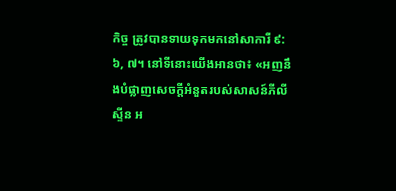កិច្ច ត្រូវបានទាយទុកមកនៅសាការី ៩:៦, ៧។ នៅទីនោះយើងអានថា៖ «អញនឹងបំផ្លាញសេចក្ដីអំនួតរបស់សាសន៍ភីលីស្ទីន អ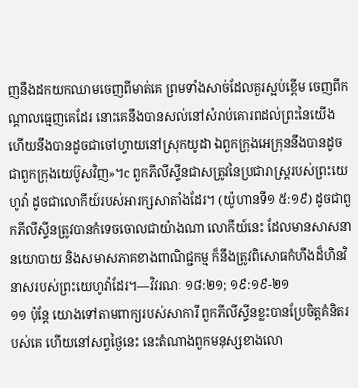ញនឹងដកយកឈាមចេញពីមាត់គេ ព្រមទាំងសាច់ដែលគួរស្អប់ខ្ពើម ចេញពីកណ្ដាលធ្មេញគេដែរ នោះគេនឹងបានសល់នៅសំរាប់គោរពដល់ព្រះនៃយើង ហើយនឹងបានដូចជាចៅហ្វាយនៅស្រុកយូដា ឯពួកក្រុងអេក្រុននឹងបានដូចជាពួកក្រុងយេប៊ូសវិញ»។c ពួកភីលីស្ទីនជាសត្រូវនៃប្រជារាស្ត្ររបស់ព្រះយេហូវ៉ា ដូចជាលោកីយ៍របស់អារក្សសាតាំងដែរ។ (យ៉ូហានទី១ ៥:១៩) ដូចជាពួកភីលីស្ទីនត្រូវបានកំទេចចោលជាយ៉ាងណា លោកីយ៍នេះ ដែលមានសាសនា នយោបាយ និងសមាសភាគខាងពាណិជ្ជកម្ម ក៏នឹងត្រូវពិសោធកំហឹងដ៏ហិនវិនាសរបស់ព្រះយេហូវ៉ាដែរ។—វិវរណៈ ១៨:២១; ១៩:១៩-២១
១១ ប៉ុន្តែ យោងទៅតាមពាក្យរបស់សាការី ពួកភីលីស្ទីនខ្លះបានប្រែចិត្តគំនិតរបស់គេ ហើយនៅសព្វថ្ងៃនេះ នេះតំណាងពួកមនុស្សខាងលោ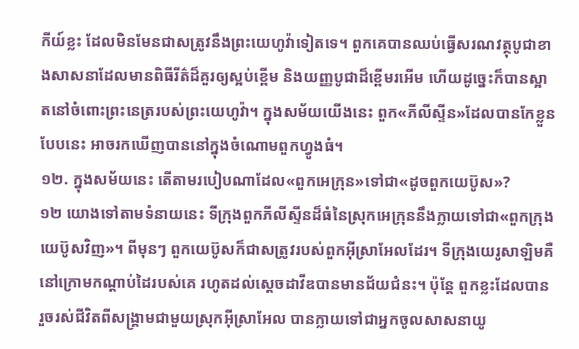កីយ៍ខ្លះ ដែលមិនមែនជាសត្រូវនឹងព្រះយេហូវ៉ាទៀតទេ។ ពួកគេបានឈប់ធ្វើសរណវត្ថុបូជាខាងសាសនាដែលមានពិធីរីត៌ដ៏គួរឲ្យស្អប់ខ្ពើម និងយញ្ញបូជាដ៏ខ្ពើមរអើម ហើយដូច្នេះក៏បានស្អាតនៅចំពោះព្រះនេត្ររបស់ព្រះយេហូវ៉ា។ ក្នុងសម័យយើងនេះ ពួក«ភីលីស្ទីន»ដែលបានកែខ្លួនបែបនេះ អាចរកឃើញបាននៅក្នុងចំណោមពួកហ្វូងធំ។
១២. ក្នុងសម័យនេះ តើតាមរបៀបណាដែល«ពួកអេក្រុន»ទៅជា«ដូចពួកយេប៊ូស»?
១២ យោងទៅតាមទំនាយនេះ ទីក្រុងពួកភីលីស្ទីនដ៏ធំនៃស្រុកអេក្រុននឹងក្លាយទៅជា«ពួកក្រុងយេប៊ូសវិញ»។ ពីមុនៗ ពួកយេប៊ូសក៏ជាសត្រូវរបស់ពួកអ៊ីស្រាអែលដែរ។ ទីក្រុងយេរូសាឡិមគឺនៅក្រោមកណ្ដាប់ដៃរបស់គេ រហូតដល់ស្តេចដាវីឌបានមានជ័យជំនះ។ ប៉ុន្តែ ពួកខ្លះដែលបានរួចរស់ជីវិតពីសង្គ្រាមជាមួយស្រុកអ៊ីស្រាអែល បានក្លាយទៅជាអ្នកចូលសាសនាយូ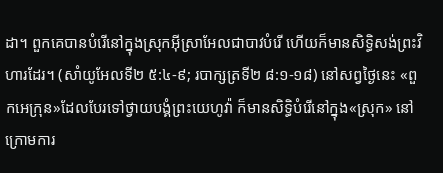ដា។ ពួកគេបានបំរើនៅក្នុងស្រុកអ៊ីស្រាអែលជាបាវបំរើ ហើយក៏មានសិទ្ធិសង់ព្រះវិហារដែរ។ (សាំយូអែលទី២ ៥:៤-៩; របាក្សត្រទី២ ៨:១-១៨) នៅសព្វថ្ងៃនេះ «ពួកអេក្រុន»ដែលបែរទៅថ្វាយបង្គំព្រះយេហូវ៉ា ក៏មានសិទ្ធិបំរើនៅក្នុង«ស្រុក» នៅក្រោមការ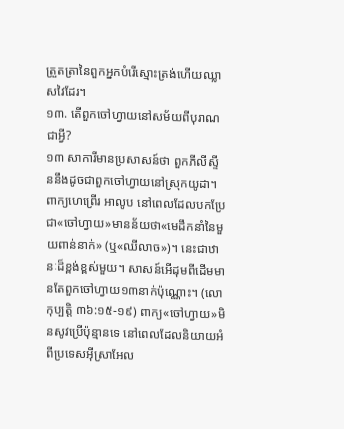ត្រួតត្រានៃពួកអ្នកបំរើស្មោះត្រង់ហើយឈ្លាសវៃដែរ។
១៣. តើពួកចៅហ្វាយនៅសម័យពីបុរាណជាអ្វី?
១៣ សាការីមានប្រសាសន៍ថា ពួកភីលីស្ទីននឹងដូចជាពួកចៅហ្វាយនៅស្រុកយូដា។ ពាក្យហេព្រើរ អាលូប នៅពេលដែលបកប្រែជា«ចៅហ្វាយ»មានន័យថា«មេដឹកនាំនៃមួយពាន់នាក់» (ឬ«ឈីលាច»)។ នេះជាឋានៈដ៏ខ្ពង់ខ្ពស់មួយ។ សាសន៍អើដុមពីដើមមានតែពួកចៅហ្វាយ១៣នាក់ប៉ុណ្ណោះ។ (លោកុប្បត្តិ ៣៦:១៥-១៩) ពាក្យ«ចៅហ្វាយ»មិនសូវប្រើប៉ុន្មានទេ នៅពេលដែលនិយាយអំពីប្រទេសអ៊ីស្រាអែល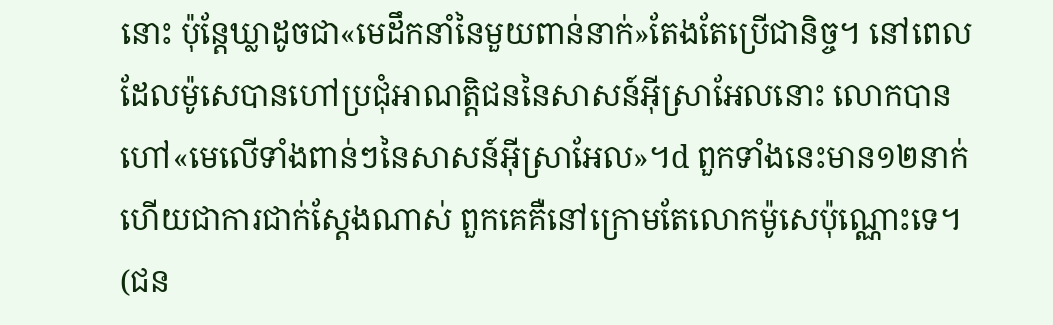នោះ ប៉ុន្តែឃ្លាដូចជា«មេដឹកនាំនៃមួយពាន់នាក់»តែងតែប្រើជានិច្ច។ នៅពេលដែលម៉ូសេបានហៅប្រជុំអាណត្ដិជននៃសាសន៍អ៊ីស្រាអែលនោះ លោកបានហៅ«មេលើទាំងពាន់ៗនៃសាសន៍អ៊ីស្រាអែល»។d ពួកទាំងនេះមាន១២នាក់ ហើយជាការជាក់ស្តែងណាស់ ពួកគេគឺនៅក្រោមតែលោកម៉ូសេប៉ុណ្ណោះទេ។ (ជន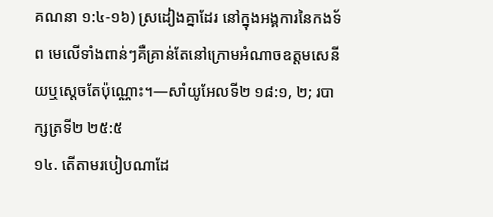គណនា ១:៤-១៦) ស្រដៀងគ្នាដែរ នៅក្នុងអង្គការនៃកងទ័ព មេលើទាំងពាន់ៗគឺគ្រាន់តែនៅក្រោមអំណាចឧត្តមសេនីយឬស្តេចតែប៉ុណ្ណោះ។—សាំយូអែលទី២ ១៨:១, ២; របាក្សត្រទី២ ២៥:៥
១៤. តើតាមរបៀបណាដែ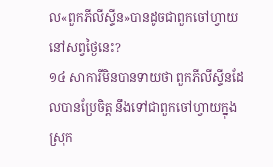ល«ពួកភីលីស្ទីន»បានដូចជាពួកចៅហ្វាយនៅសព្វថ្ងៃនេះ?
១៤ សាការីមិនបានទាយថា ពួកភីលីស្ទីនដែលបានប្រែចិត្ត នឹងទៅជាពួកចៅហ្វាយក្នុងស្រុក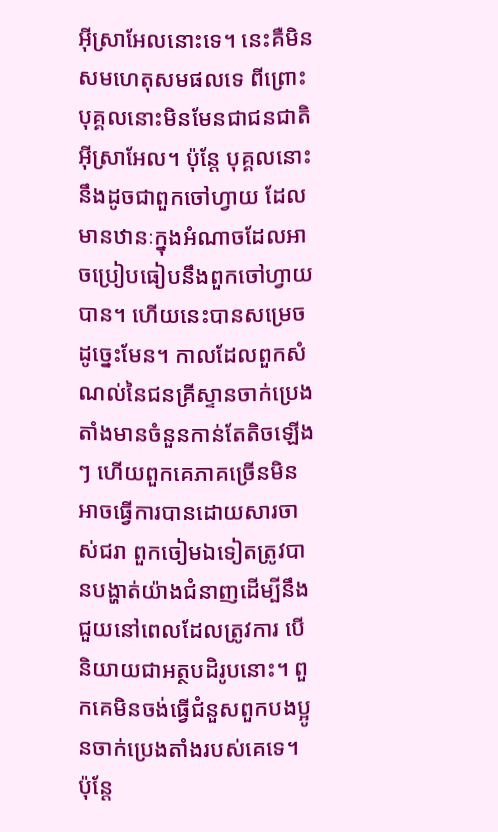អ៊ីស្រាអែលនោះទេ។ នេះគឺមិនសមហេតុសមផលទេ ពីព្រោះបុគ្គលនោះមិនមែនជាជនជាតិអ៊ីស្រាអែល។ ប៉ុន្តែ បុគ្គលនោះនឹងដូចជាពួកចៅហ្វាយ ដែលមានឋានៈក្នុងអំណាចដែលអាចប្រៀបធៀបនឹងពួកចៅហ្វាយបាន។ ហើយនេះបានសម្រេចដូច្នេះមែន។ កាលដែលពួកសំណល់នៃជនគ្រីស្ទានចាក់ប្រេងតាំងមានចំនួនកាន់តែតិចឡើងៗ ហើយពួកគេភាគច្រើនមិនអាចធ្វើការបានដោយសារចាស់ជរា ពួកចៀមឯទៀតត្រូវបានបង្ហាត់យ៉ាងជំនាញដើម្បីនឹងជួយនៅពេលដែលត្រូវការ បើនិយាយជាអត្ថបដិរូបនោះ។ ពួកគេមិនចង់ធ្វើជំនួសពួកបងប្អូនចាក់ប្រេងតាំងរបស់គេទេ។ ប៉ុន្តែ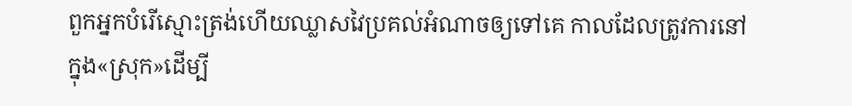ពួកអ្នកបំរើស្មោះត្រង់ហើយឈ្លាសវៃប្រគល់អំណាចឲ្យទៅគេ កាលដែលត្រូវការនៅក្នុង«ស្រុក»ដើម្បី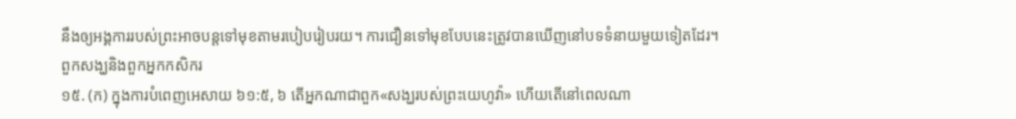នឹងឲ្យអង្គការរបស់ព្រះអាចបន្តទៅមុខតាមរបៀបរៀបរយ។ ការជឿនទៅមុខបែបនេះត្រូវបានឃើញនៅបទទំនាយមួយទៀតដែរ។
ពួកសង្ឃនិងពួកអ្នកកសិករ
១៥. (ក) ក្នុងការបំពេញអេសាយ ៦១:៥, ៦ តើអ្នកណាជាពួក«សង្ឃរបស់ព្រះយេហូវ៉ា» ហើយតើនៅពេលណា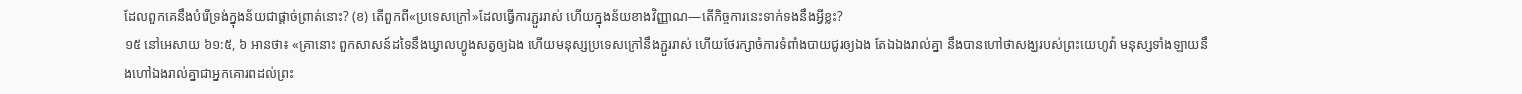ដែលពួកគេនឹងបំរើទ្រង់ក្នុងន័យជាផ្ដាច់ព្រាត់នោះ? (ខ) តើពួកពី«ប្រទេសក្រៅ»ដែលធ្វើការភ្ជួររាស់ ហើយក្នុងន័យខាងវិញ្ញាណ—តើកិច្ចការនេះទាក់ទងនឹងអ្វីខ្លះ?
១៥ នៅអេសាយ ៦១:៥, ៦ អានថា៖ «គ្រានោះ ពួកសាសន៍ដទៃនឹងឃ្វាលហ្វូងសត្វឲ្យឯង ហើយមនុស្សប្រទេសក្រៅនឹងភ្ជួររាស់ ហើយថែរក្សាចំការទំពាំងបាយជូរឲ្យឯង តែឯឯងរាល់គ្នា នឹងបានហៅថាសង្ឃរបស់ព្រះយេហូវ៉ា មនុស្សទាំងឡាយនឹងហៅឯងរាល់គ្នាជាអ្នកគោរពដល់ព្រះ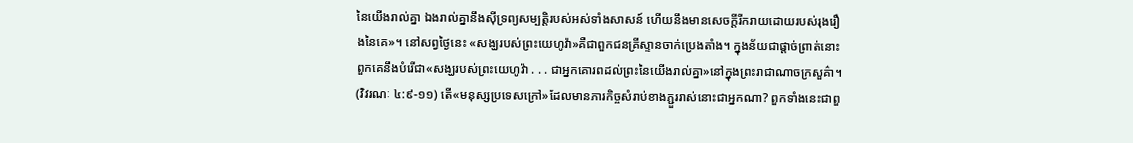នៃយើងរាល់គ្នា ឯងរាល់គ្នានឹងស៊ីទ្រព្យសម្បត្ដិរបស់អស់ទាំងសាសន៍ ហើយនឹងមានសេចក្ដីរីករាយដោយរបស់រុងរឿងនៃគេ»។ នៅសព្វថ្ងៃនេះ «សង្ឃរបស់ព្រះយេហូវ៉ា»គឺជាពួកជនគ្រីស្ទានចាក់ប្រេងតាំង។ ក្នុងន័យជាផ្ដាច់ព្រាត់នោះ ពួកគេនឹងបំរើជា«សង្ឃរបស់ព្រះយេហូវ៉ា . . . ជាអ្នកគោរពដល់ព្រះនៃយើងរាល់គ្នា»នៅក្នុងព្រះរាជាណាចក្រសួគ៌ា។ (វិវរណៈ ៤:៩-១១) តើ«មនុស្សប្រទេសក្រៅ»ដែលមានភារកិច្ចសំរាប់ខាងភ្ជួររាស់នោះជាអ្នកណា? ពួកទាំងនេះជាពួ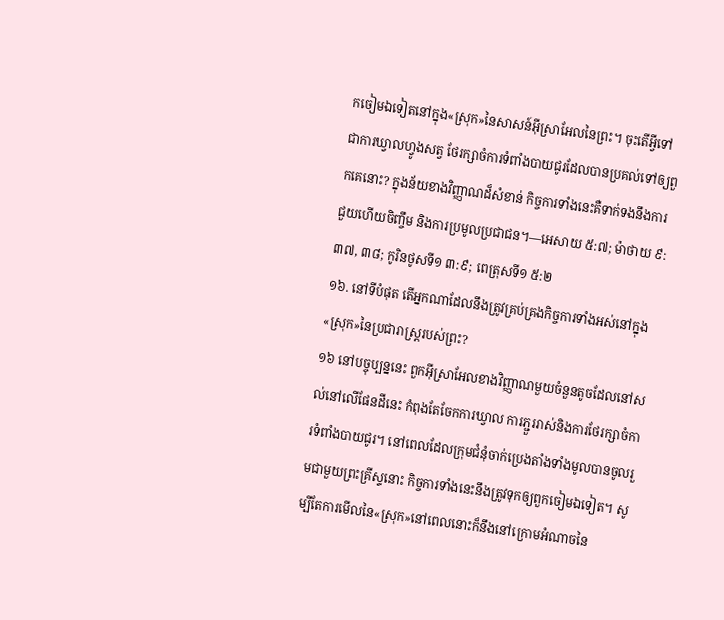កចៀមឯទៀតនៅក្នុង«ស្រុក»នៃសាសន៍អ៊ីស្រាអែលនៃព្រះ។ ចុះតើអ្វីទៅជាការឃ្វាលហ្វូងសត្វ ថែរក្សាចំការទំពាំងបាយជូរដែលបានប្រគល់ទៅឲ្យពួកគេនោះ? ក្នុងន័យខាងវិញ្ញាណដ៏សំខាន់ កិច្ចការទាំងនេះគឺទាក់ទងនឹងការជួយហើយចិញ្ចឹម និងការប្រមូលប្រជាជន។—អេសាយ ៥:៧; ម៉ាថាយ ៩:៣៧, ៣៨; កូរិនថូសទី១ ៣:៩; ពេត្រុសទី១ ៥:២
១៦. នៅទីបំផុត តើអ្នកណាដែលនឹងត្រូវគ្រប់គ្រងកិច្ចការទាំងអស់នៅក្នុង«ស្រុក»នៃប្រជារាស្ត្ររបស់ព្រះ?
១៦ នៅបច្ចុប្បន្ននេះ ពួកអ៊ីស្រាអែលខាងវិញ្ញាណមួយចំនួនតូចដែលនៅសល់នៅលើផែនដីនេះ កំពុងតែចែកការឃ្វាល ការភ្ជួររាស់និងការថែរក្សាចំការទំពាំងបាយជូរ។ នៅពេលដែលក្រុមជំនុំចាក់ប្រេងតាំងទាំងមូលបានចូលរួមជាមួយព្រះគ្រីស្ទនោះ កិច្ចការទាំងនេះនឹងត្រូវទុកឲ្យពួកចៀមឯទៀត។ សូម្បីតែការមើលនៃ«ស្រុក»នៅពេលនោះក៏នឹងនៅក្រោមអំណាចនៃ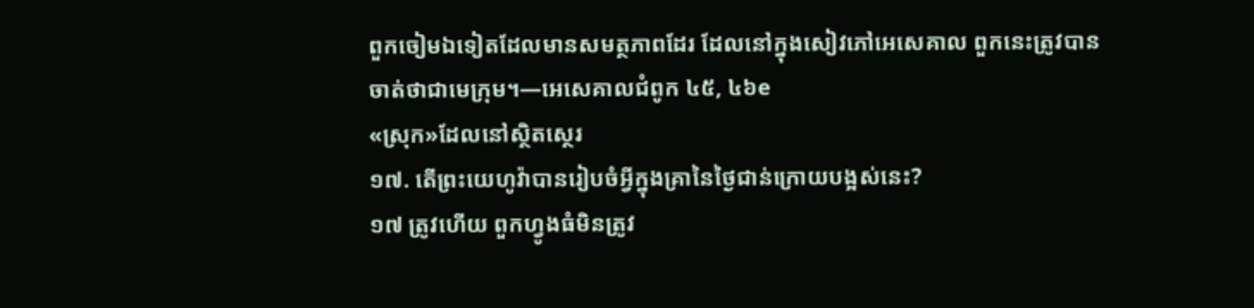ពួកចៀមឯទៀតដែលមានសមត្ថភាពដែរ ដែលនៅក្នុងសៀវភៅអេសេគាល ពួកនេះត្រូវបានចាត់ថាជាមេក្រុម។—អេសេគាលជំពូក ៤៥, ៤៦e
«ស្រុក»ដែលនៅស្ថិតស្ថេរ
១៧. តើព្រះយេហូវ៉ាបានរៀបចំអ្វីក្នុងគ្រានៃថ្ងៃជាន់ក្រោយបង្អស់នេះ?
១៧ ត្រូវហើយ ពួកហ្វូងធំមិនត្រូវ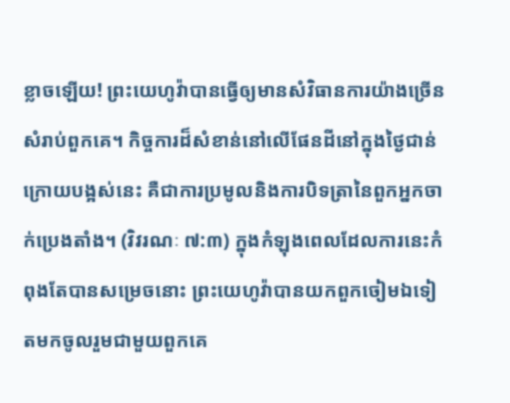ខ្លាចឡើយ! ព្រះយេហូវ៉ាបានធ្វើឲ្យមានសំវិធានការយ៉ាងច្រើនសំរាប់ពួកគេ។ កិច្ចការដ៏សំខាន់នៅលើផែនដីនៅក្នុងថ្ងៃជាន់ក្រោយបង្អស់នេះ គឺជាការប្រមូលនិងការបិទត្រានៃពួកអ្នកចាក់ប្រេងតាំង។ (វិវរណៈ ៧:៣) ក្នុងកំឡុងពេលដែលការនេះកំពុងតែបានសម្រេចនោះ ព្រះយេហូវ៉ាបានយកពួកចៀមឯទៀតមកចូលរួមជាមួយពួកគេ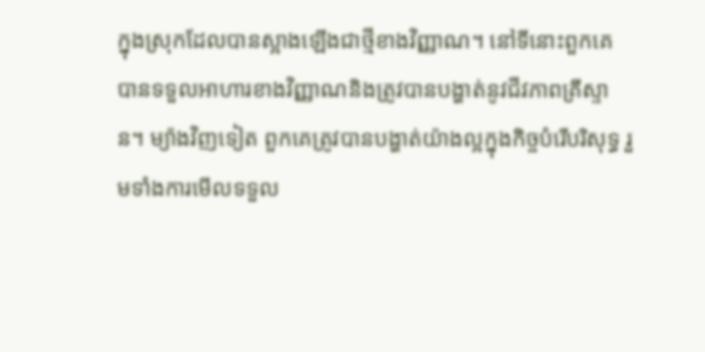ក្នុងស្រុកដែលបានស្អាងឡើងជាថ្មីខាងវិញ្ញាណ។ នៅទីនោះពួកគេបានទទួលអាហារខាងវិញ្ញាណនិងត្រូវបានបង្ហាត់នូវជីវភាពគ្រីស្ទាន។ ម្យ៉ាងវិញទៀត ពួកគេត្រូវបានបង្ហាត់យ៉ាងល្អក្នុងកិច្ចបំរើបរិសុទ្ធ រួមទាំងការមើលទទួល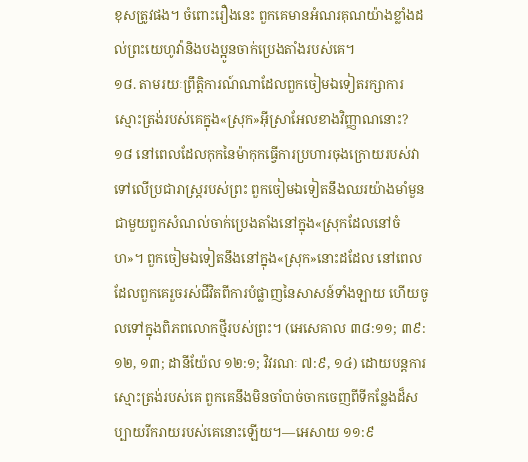ខុសត្រូវផង។ ចំពោះរឿងនេះ ពួកគេមានអំណរគុណយ៉ាងខ្លាំងដល់ព្រះយេហូវ៉ានិងបងប្អូនចាក់ប្រេងតាំងរបស់គេ។
១៨. តាមរយៈព្រឹត្ដិការណ៍ណាដែលពួកចៀមឯទៀតរក្សាការស្មោះត្រង់របស់គេក្នុង«ស្រុក»អ៊ីស្រាអែលខាងវិញ្ញាណនោះ?
១៨ នៅពេលដែលកុកនៃម៉ាកុកធ្វើការប្រហារចុងក្រោយរបស់វាទៅលើប្រជារាស្ត្ររបស់ព្រះ ពួកចៀមឯទៀតនឹងឈរយ៉ាងមាំមួនជាមួយពួកសំណល់ចាក់ប្រេងតាំងនៅក្នុង«ស្រុកដែលនៅចំហ»។ ពួកចៀមឯទៀតនឹងនៅក្នុង«ស្រុក»នោះដដែល នៅពេលដែលពួកគេរួចរស់ជីវិតពីការបំផ្លាញនៃសាសន៍ទាំងឡាយ ហើយចូលទៅក្នុងពិភពលោកថ្មីរបស់ព្រះ។ (អេសេគាល ៣៨:១១; ៣៩:១២, ១៣; ដានីយ៉ែល ១២:១; វិវរណៈ ៧:៩, ១៤) ដោយបន្តការស្មោះត្រង់របស់គេ ពួកគេនឹងមិនចាំបាច់ចាកចេញពីទីកន្លែងដ៏សប្បាយរីករាយរបស់គេនោះឡើយ។—អេសាយ ១១:៩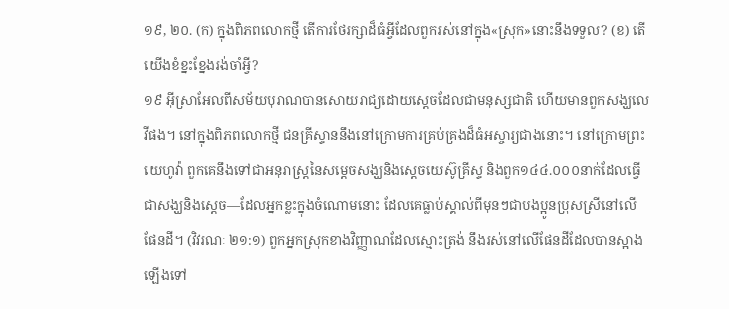១៩, ២០. (ក) ក្នុងពិភពលោកថ្មី តើការថែរក្សាដ៏ធំអ្វីដែលពួករស់នៅក្នុង«ស្រុក»នោះនឹងទទួល? (ខ) តើយើងខំខ្នះខ្នែងរង់ចាំអ្វី?
១៩ អ៊ីស្រាអែលពីសម័យបុរាណបានសោយរាជ្យដោយស្តេចដែលជាមនុស្សជាតិ ហើយមានពួកសង្ឃលេវីផង។ នៅក្នុងពិភពលោកថ្មី ជនគ្រីស្ទាននឹងនៅក្រោមការគ្រប់គ្រងដ៏ធំអស្ចារ្យជាងនោះ។ នៅក្រោមព្រះយេហូវ៉ា ពួកគេនឹងទៅជាអនុរាស្ត្រនៃសម្ដេចសង្ឃនិងស្តេចយេស៊ូគ្រីស្ទ និងពួក១៤៤.០០០នាក់ដែលធ្វើជាសង្ឃនិងស្តេច—ដែលអ្នកខ្លះក្នុងចំណោមនោះ ដែលគេធ្លាប់ស្គាល់ពីមុនៗជាបងប្អូនប្រុសស្រីនៅលើផែនដី។ (វិវរណៈ ២១:១) ពួកអ្នកស្រុកខាងវិញ្ញាណដែលស្មោះត្រង់ នឹងរស់នៅលើផែនដីដែលបានស្អាងឡើងទៅ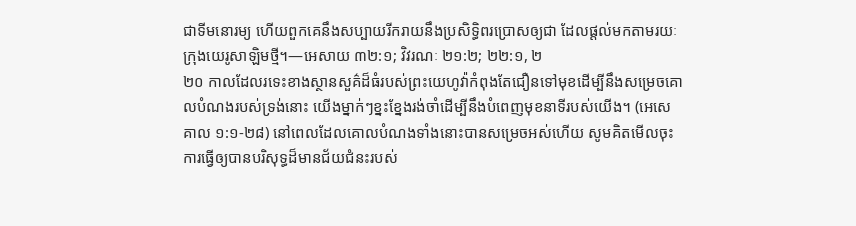ជាទីមនោរម្យ ហើយពួកគេនឹងសប្បាយរីករាយនឹងប្រសិទ្ធិពរប្រោសឲ្យជា ដែលផ្ដល់មកតាមរយៈក្រុងយេរូសាឡិមថ្មី។—អេសាយ ៣២:១; វិវរណៈ ២១:២; ២២:១, ២
២០ កាលដែលរទេះខាងស្ថានសួគ៌ដ៏ធំរបស់ព្រះយេហូវ៉ាកំពុងតែជឿនទៅមុខដើម្បីនឹងសម្រេចគោលបំណងរបស់ទ្រង់នោះ យើងម្នាក់ៗខ្នះខ្នែងរង់ចាំដើម្បីនឹងបំពេញមុខនាទីរបស់យើង។ (អេសេគាល ១:១-២៨) នៅពេលដែលគោលបំណងទាំងនោះបានសម្រេចអស់ហើយ សូមគិតមើលចុះ ការធ្វើឲ្យបានបរិសុទ្ធដ៏មានជ័យជំនះរបស់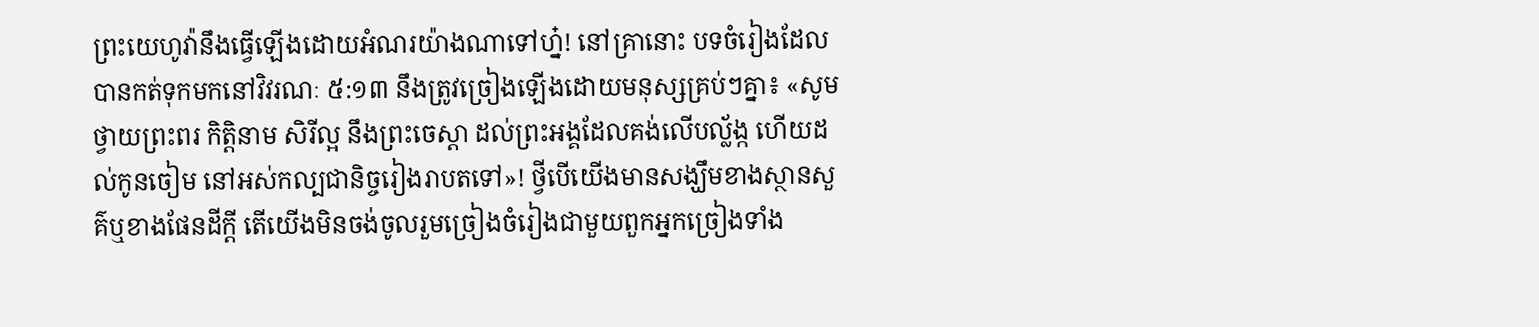ព្រះយេហូវ៉ានឹងធ្វើឡើងដោយអំណរយ៉ាងណាទៅហ្ន៎! នៅគ្រានោះ បទចំរៀងដែលបានកត់ទុកមកនៅវិវរណៈ ៥:១៣ នឹងត្រូវច្រៀងឡើងដោយមនុស្សគ្រប់ៗគ្នា៖ «សូមថ្វាយព្រះពរ កិត្ដិនាម សិរីល្អ នឹងព្រះចេស្ដា ដល់ព្រះអង្គដែលគង់លើបល្ល័ង្ក ហើយដល់កូនចៀម នៅអស់កល្បជានិច្ចរៀងរាបតទៅ»! ថ្វីបើយើងមានសង្ឃឹមខាងស្ថានសួគ៌ឬខាងផែនដីក្ដី តើយើងមិនចង់ចូលរួមច្រៀងចំរៀងជាមួយពួកអ្នកច្រៀងទាំង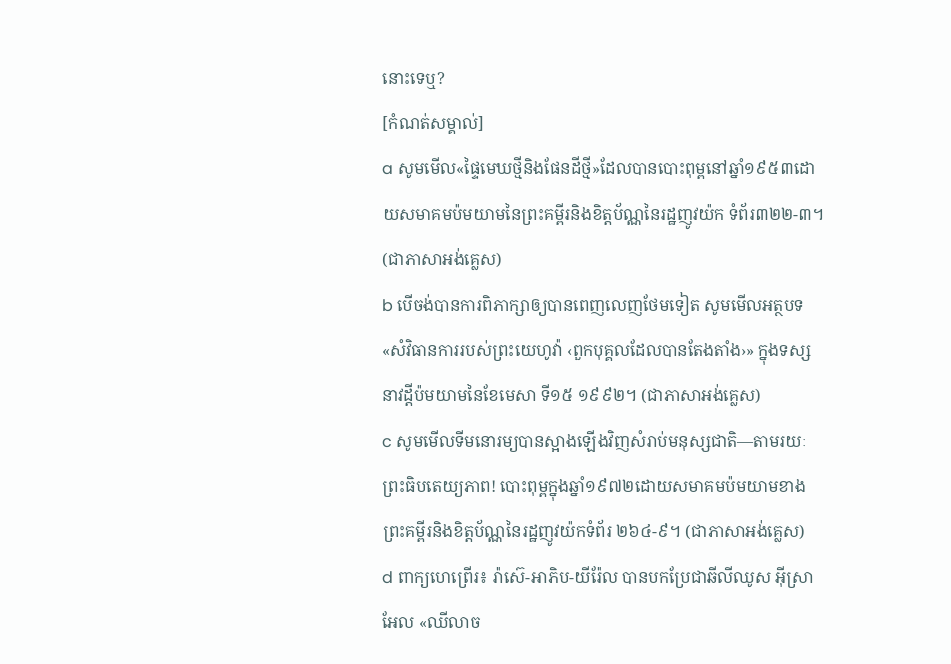នោះទេឬ?
[កំណត់សម្គាល់]
a សូមមើល«ផ្ទៃមេឃថ្មីនិងផែនដីថ្មី»ដែលបានបោះពុម្ពនៅឆ្នាំ១៩៥៣ដោយសមាគមប៉មយាមនៃព្រះគម្ពីរនិងខិត្តប័ណ្ណនៃរដ្ឋញូវយ៉ក ទំព័រ៣២២-៣។ (ជាភាសាអង់គ្លេស)
b បើចង់បានការពិភាក្សាឲ្យបានពេញលេញថែមទៀត សូមមើលអត្ថបទ«សំវិធានការរបស់ព្រះយេហូវ៉ា ‹ពួកបុគ្គលដែលបានតែងតាំង›» ក្នុងទស្សនាវដ្ដីប៉មយាមនៃខែមេសា ទី១៥ ១៩៩២។ (ជាភាសាអង់គ្លេស)
c សូមមើលទីមនោរម្យបានស្អាងឡើងវិញសំរាប់មនុស្សជាតិ—តាមរយៈព្រះធិបតេយ្យភាព! បោះពុម្ពក្នុងឆ្នាំ១៩៧២ដោយសមាគមប៉មយាមខាងព្រះគម្ពីរនិងខិត្តប័ណ្ណនៃរដ្ឋញូវយ៉កទំព័រ ២៦៤-៩។ (ជាភាសាអង់គ្លេស)
d ពាក្យហេព្រើរ៖ រ៉ាស៊េ-អាភិប-យីរ៉ែល បានបកប្រែជាឆីលីឈូស អ៊ីស្រាអែល «ឈីលាច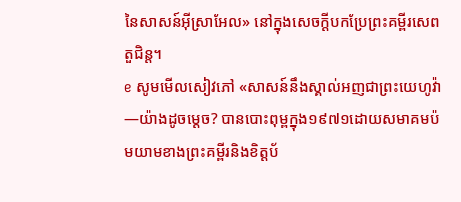នៃសាសន៍អ៊ីស្រាអែល» នៅក្នុងសេចក្ដីបកប្រែព្រះគម្ពីរសេពតួជិន្ត។
e សូមមើលសៀវភៅ «សាសន៍នឹងស្គាល់អញជាព្រះយេហូវ៉ា—យ៉ាងដូចម្ដេច? បានបោះពុម្ពក្នុង១៩៧១ដោយសមាគមប៉មយាមខាងព្រះគម្ពីរនិងខិត្តប័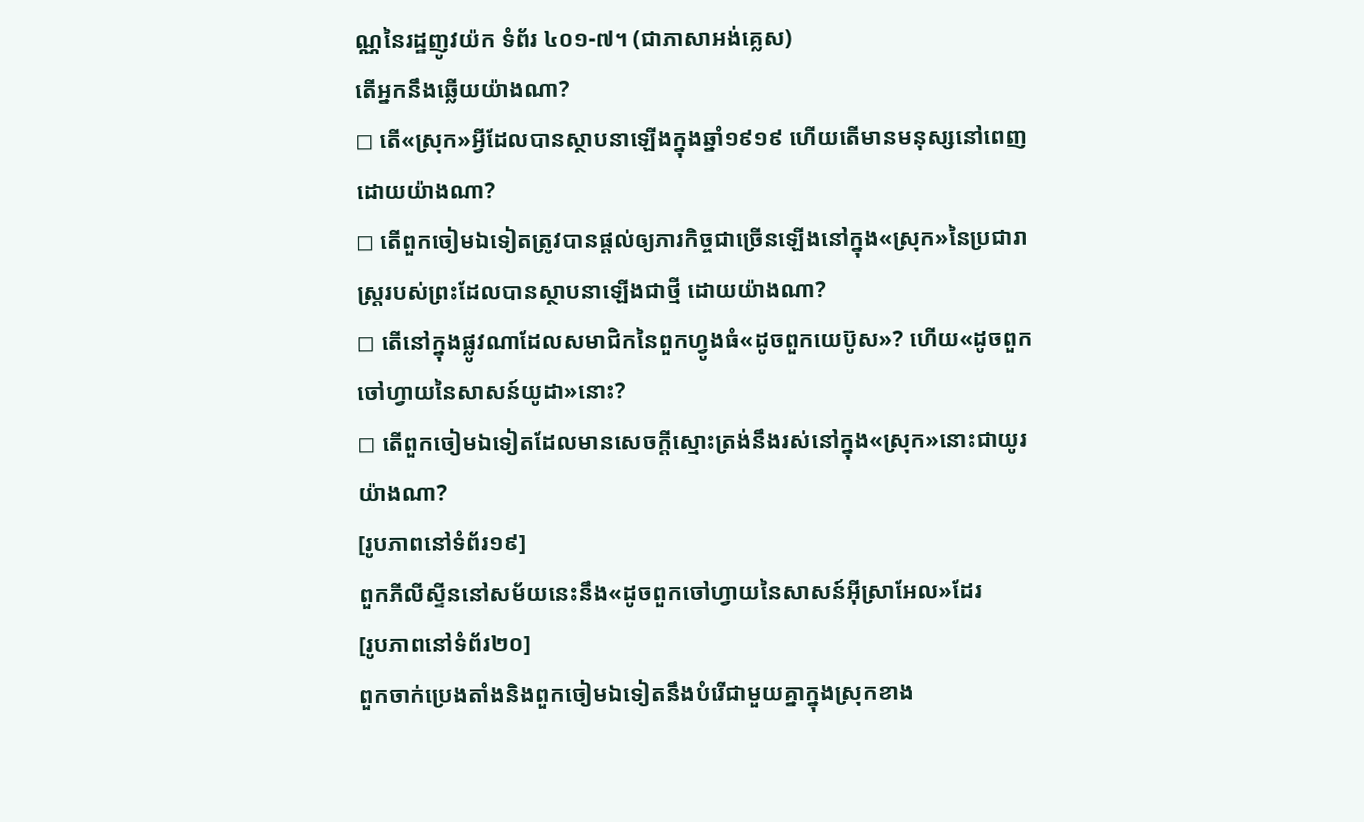ណ្ណនៃរដ្ឋញូវយ៉ក ទំព័រ ៤០១-៧។ (ជាភាសាអង់គ្លេស)
តើអ្នកនឹងឆ្លើយយ៉ាងណា?
◻ តើ«ស្រុក»អ្វីដែលបានស្ថាបនាឡើងក្នុងឆ្នាំ១៩១៩ ហើយតើមានមនុស្សនៅពេញដោយយ៉ាងណា?
◻ តើពួកចៀមឯទៀតត្រូវបានផ្ដល់ឲ្យភារកិច្ចជាច្រើនឡើងនៅក្នុង«ស្រុក»នៃប្រជារាស្ត្ររបស់ព្រះដែលបានស្ថាបនាឡើងជាថ្មី ដោយយ៉ាងណា?
◻ តើនៅក្នុងផ្លូវណាដែលសមាជិកនៃពួកហ្វូងធំ«ដូចពួកយេប៊ូស»? ហើយ«ដូចពួកចៅហ្វាយនៃសាសន៍យូដា»នោះ?
◻ តើពួកចៀមឯទៀតដែលមានសេចក្ដីស្មោះត្រង់នឹងរស់នៅក្នុង«ស្រុក»នោះជាយូរយ៉ាងណា?
[រូបភាពនៅទំព័រ១៩]
ពួកភីលីស្ទីននៅសម័យនេះនឹង«ដូចពួកចៅហ្វាយនៃសាសន៍អ៊ីស្រាអែល»ដែរ
[រូបភាពនៅទំព័រ២០]
ពួកចាក់ប្រេងតាំងនិងពួកចៀមឯទៀតនឹងបំរើជាមួយគ្នាក្នុងស្រុកខាង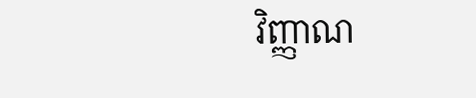វិញ្ញាណ